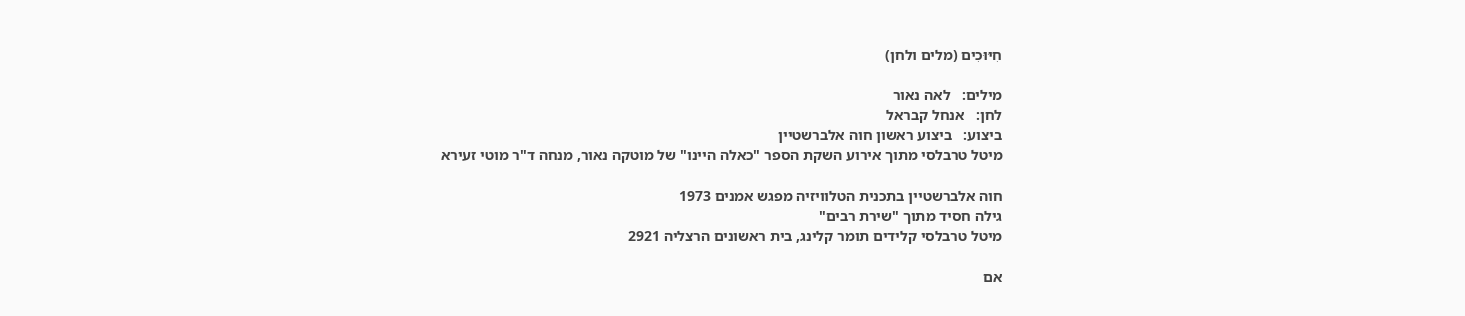חִיּוּכִים (מלים ולחן)

מילים:   לאה נאור
לחן:   אנחל קבראל
ביצוע:   ביצוע ראשון חוה אלברשטיין
מיטל טרבלסי מתוך אירוע השקת הספר "כאלה היינו" של מוטקה נאור, מנחה ד"ר מוטי זעירא

חוה אלברשטיין בתכנית הטלוויזיה מפגש אמנים 1973
גילה חסיד מתוך "שירת רבים"
מיטל טרבלסי קלידים תומר קלינג, בית ראשונים הרצליה 2921

אם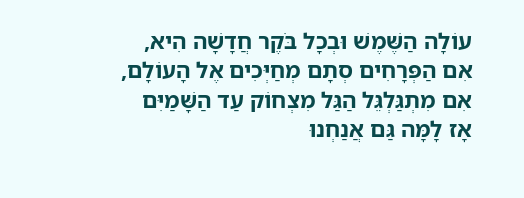עוֹלָה הַשֶּׁמֶשׁ וּבְכָל בֹּקֶר חֲדָשָׁה הִיא,
אִם הַפְּרָחִים סְתָם מְחַיְּכִים אֶל הָעוֹלָם,
אִם מִתְגַּלְגֵּל הַגַּל מִצְחוֹק עַד הַשָּׁמַיִּם
אָז לָמָּה גַּם אֲנַחְנוּ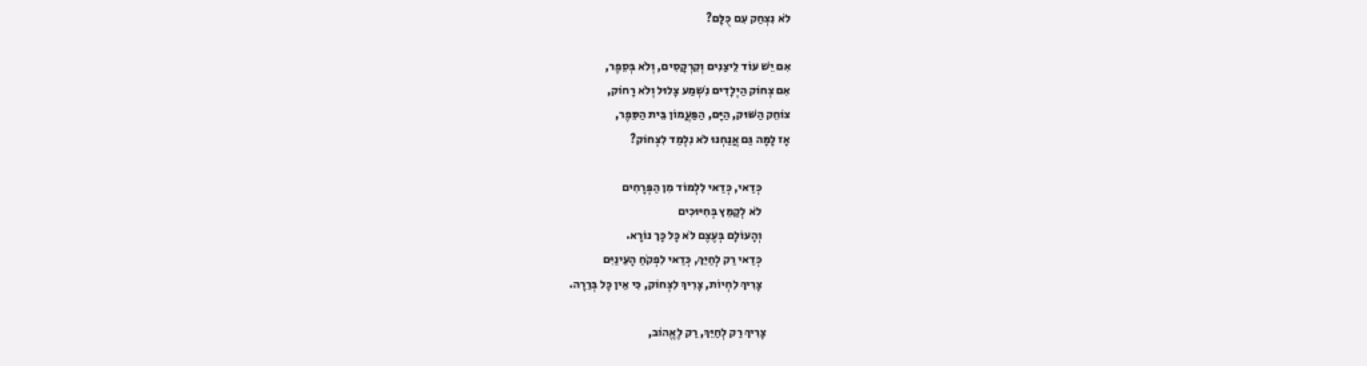לֹא נִצְחַק עִם כֻּלָּם?

אִם יֵשׁ עוֹד לֵיצַנִים וְקִרְקָסִים, וְלֹא בְּסֵפֶר,
אִם צְחוֹק הַיְלָדִים נִֹשְמַע צָלוּל וְלֹא רָחוֹק,
צוֹחֵק הַשּׁוּק, הַיָּם, הַפַּעֲמוֹן בֵּית הַסֵּפֶר,
אָז לָמָּה גַּם אֲנַחְנוּ לֹא נִלְמַד לִצְחוֹק?

            כְּדַאי, כְּדַאי לִלְמוֹד מִן הַפְּרָחִים
            לֹא לְקַמֵּץ בְּחִיּוּכִים
            וְהָעוֹלָם בְּעֶצֶם לֹא כָּל כָּך נוֹרָא.
            כְּדַאי רַק לְחַיֵּךְ, כְּדַאי לִפְקֹחַ הָעֵינַיִּם
            צָרִיךְ לִחְיוֹת, צָרִיךְ לִצְחוֹק, כִּי אֵין כָּל בְּרֵרָה.

          צָרִיךְ רַק לְחַיֵּךְ, רַק לֶאֱהוֹב,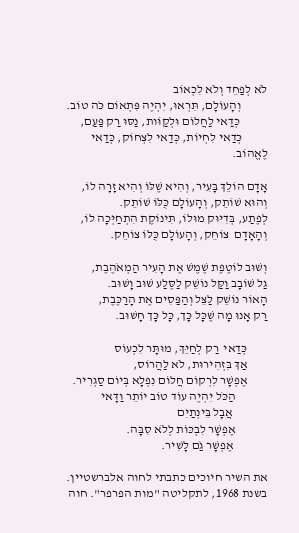לֹא לְפַחֵד וְלֹא לִכְאוֹב
           וְהָעוֹלָם, תִּרְאוּ, יִהְיֶה פִּתְאוֹם כֹּה טוֹב.
           כְּדַאי לַחֲלוֹם וּלְקַוֹּות, נַסּוּ רַק פַּעַם,
          כְּדַאי לִחְיוֹת, כְּדַאי לִצְחוֹק, כְּדַאי לֶאֱהוֹב.

אָדָם הוֹלֵךְ בָּעִיר, וְהִיא שֶׁלּוֹ וְהִיא זָרָה לוֹ,
וְהוּא שׁוֹתֵק, וְהָעוֹלָם כֻּלּוֹ שׁוֹתֵק.
לְפֶתַע, בְּדִיּוּק מוּלוֹ, תִּינוֹקֶת הִתְחַיְּכָה לוֹ,
וְהָאָדָם  צוֹחֵק, וְהָעוֹלָם כֻּלּוֹ צוֹחֵק.

וְשׁוּב לוֹטֶפֶת שֶׁמֶשׁ אֶת הָעִיר הַמְאֹהֶבֶת,
גַל שׁוֹבָב וַקַּל נוֹשֵׁק לַסֶּלַע שׁוּב וָשׁוּב.
הָאוֹר נוֹשֵׁק לַצֵּל וְהַפַּסִים אֶת הָרַכֶּבֶת,
רַק אָנוּ מָה שֶׁכָּל כָּך, כָּל כָּך חָשׁוּב.

        כְּדַאי  רַק לְחַיֵּךְ, מוּתָּר לִכְעוֹס
        אַךְ בִּזְהִירוּת, לֹא לַהֲרוֹס,
        אֶפְשָׁר לִרְקוֹם חֲלוֹם נִפְלָא בְּיוֹם סַגְרִיר.
             הַכֹּל יִהְיֶה עוֹד טוֹב יוֹתֵר וַדָּאי
              אֲבָל בֵּינְתַיִם
             אֶפְשָׁר לִבְכּוֹת לְלֹא סִבָּה.
              אֶפְשָׁר גַֹם לָשִׁיר.

את השיר חיוכים כתבתי לחוה אלברשטיין. בשנת 1968, לתקליטה "מות הפרפר". חוה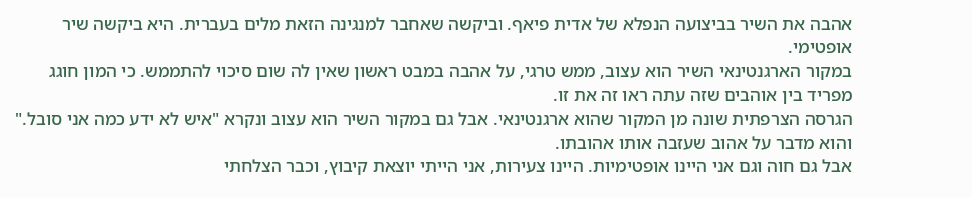אהבה את השיר בביצועה הנפלא של אדית פיאף. וביקשה שאחבר למנגינה הזאת מלים בעברית. היא ביקשה שיר אופטימי.
במקור הארגנטינאי השיר הוא עצוב, ממש טרגי, על אהבה במבט ראשון שאין לה שום סיכוי להתממש. כי המון חוגג מפריד בין אוהבים שזה עתה ראו זה את זו.
הגרסה הצרפתית שונה מן המקור שהוא ארגנטינאי. אבל גם במקור השיר הוא עצוב ונקרא "איש לא ידע כמה אני סובל." והוא מדבר על אהוב שעזבה אותו אהובתו.
אבל גם חוה וגם אני היינו אופטימיות. היינו צעירות, אני הייתי יוצאת קיבוץ, וכבר הצלחתי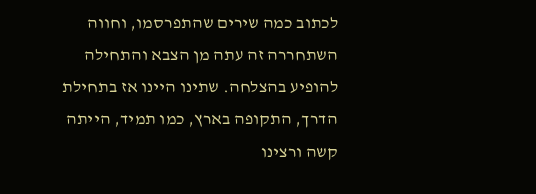לכתוב כמה שירים שהתפרסמו, וחווה השתחררה זה עתה מן הצבא והתחילה להופיע בהצלחה. שתינו היינו אז בתחילת הדרך, התקופה בארץ, כמו תמיד, הייתה קשה ורצינו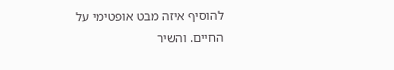להוסיף איזה מבט אופטימי על החיים. והשיר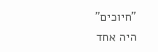"חיוכים" היה אחד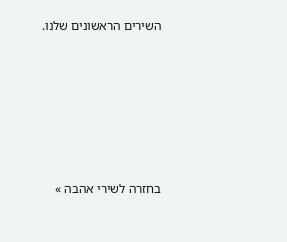השירים הראשונים שלנו.







בחזרה לשירי אהבה »